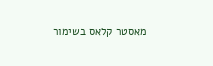מאסטר קלאס בשימור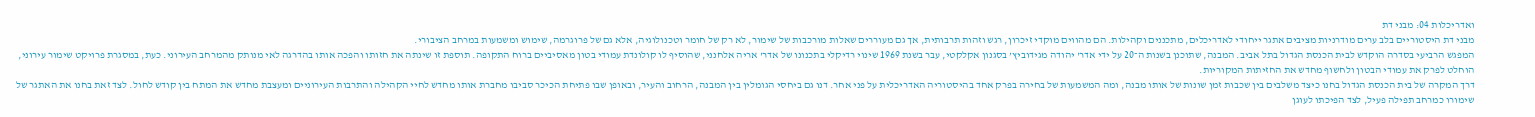ואדריכלות 04: מבני דת
מבני דת היסטוריים בלב ערים מודרניות מציבים אתגר ייחודי לאדריכלים, מתכננים וקהילות. הם מהווים מוקדי זיכרון, רגש וזהות תרבותית, אך גם מעוררים שאלות מורכבות של שימור, לא רק של חומר וטכנולוגיה, אלא גם של פרוגרמה, שימוש ומשמעות במרחב הציבורי.
המפגש הרביעי בסדרה הוקדש לבית הכנסת הגדול בתל אביב. המבנה, שתוכנן בשנות ה־20 על ידי אדר' יהודה מגידוביץ’ בסגנון אקלקטי, עבר בשנת 1969 שינוי רדיקלי בתכנונו של אדר' אריה אלחנני, שהוסיף לו קולונדת עמודי בטון מאסיביים ברוח התקופה. תוספת זו שינתה את חזותו והפכה אותו בהדרגה לאי מנותק מהמרחב העירוני. כעת, במסגרת פרויקט שימור עירוני, הוחלט לפרק את עמודי הבטון ולחשוף מחדש את החזיתות המקוריות.
דרך המקרה של בית הכנסת הגדול בחנו כיצד משלבים בין שכבות זמן שונות של אותו מבנה, ומה המשמעות של בחירה בפרק אחד בהיסטוריה האדריכלית על פני אחר. דנו גם ביחסי הגומלין בין המבנה, הרחוב והעיר, ובאופן שבו פתיחת הכיכר סביבו מחברת אותו מחדש לחיי הקהילה והתרבות העירוניים ומעצבת מחדש את המתח בין קודש לחול. לצד זאת בחנו את האתגר של שימורו כמרחב תפילה פעיל, לצד הפיכתו לעוגן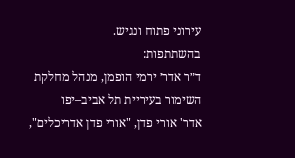עירוני פתוח ונגיש.
בהשתתפות:
ד״ר אדר׳ ירמי הופמן, מנהל מחלקת השימור בעיריית תל אביב–יפו
אדר' אורי פדן, "אורי פדן אדריכלים",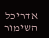אדריכל השימור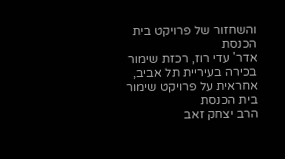והשחזור של פרויקט בית הכנסת
אדר' עדי רוז, רכזת שימור בכירה בעיריית תל אביב, אחראית על פרויקט שימור בית הכנסת
הרב יצחק זאב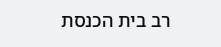רב בית הכנסת